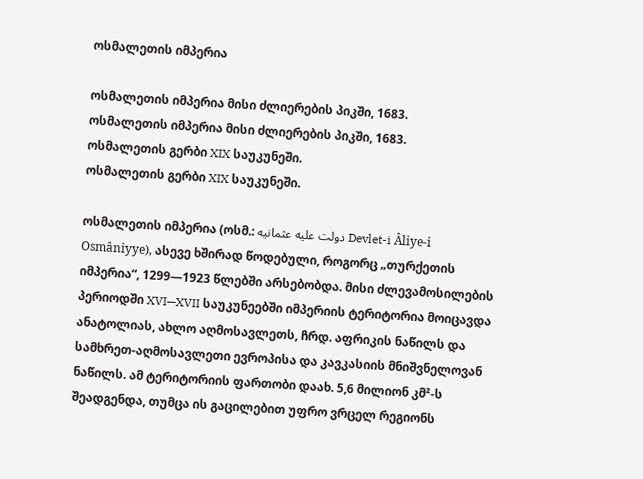ოსმალეთის იმპერია

ოსმალეთის იმპერია მისი ძლიერების პიკში, 1683.
ოსმალეთის იმპერია მისი ძლიერების პიკში, 1683.
ოსმალეთის გერბი XIX საუკუნეში.
ოსმალეთის გერბი XIX საუკუნეში.

ოსმალეთის იმპერია (ოსმ.: دولت عليه عثمانيه Devlet-i Âliye-i Osmâniyye), ასევე ხშირად წოდებული, როგორც „თურქეთის იმპერია“, 1299—1923 წლებში არსებობდა. მისი ძლევამოსილების პერიოდში XVI—XVII საუკუნეებში იმპერიის ტერიტორია მოიცავდა ანატოლიას, ახლო აღმოსავლეთს, ჩრდ. აფრიკის ნაწილს და სამხრეთ-აღმოსავლეთი ევროპისა და კავკასიის მნიშვნელოვან ნაწილს. ამ ტერიტორიის ფართობი დაახ. 5,6 მილიონ კმ²-ს შეადგენდა, თუმცა ის გაცილებით უფრო ვრცელ რეგიონს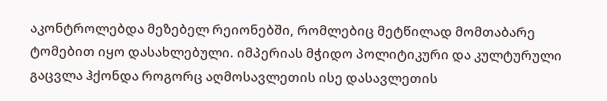აკონტროლებდა მეზებელ რეიონებში, რომლებიც მეტწილად მომთაბარე ტომებით იყო დასახლებული. იმპერიას მჭიდო პოლიტიკური და კულტურული გაცვლა ჰქონდა როგორც აღმოსავლეთის ისე დასავლეთის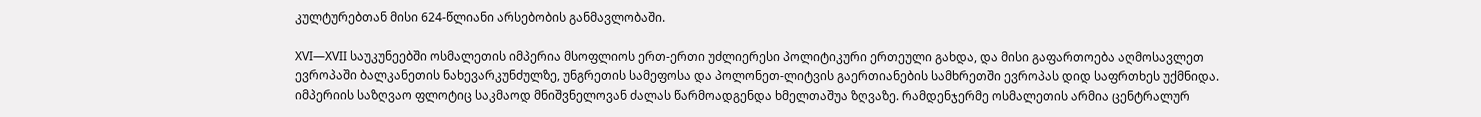კულტურებთან მისი 624-წლიანი არსებობის განმავლობაში.

XVI—XVII საუკუნეებში ოსმალეთის იმპერია მსოფლიოს ერთ-ერთი უძლიერესი პოლიტიკური ერთეული გახდა, და მისი გაფართოება აღმოსავლეთ ევროპაში ბალკანეთის ნახევარკუნძულზე, უნგრეთის სამეფოსა და პოლონეთ-ლიტვის გაერთიანების სამხრეთში ევროპას დიდ საფრთხეს უქმნიდა. იმპერიის საზღვაო ფლოტიც საკმაოდ მნიშვნელოვან ძალას წარმოადგენდა ხმელთაშუა ზღვაზე. რამდენჯერმე ოსმალეთის არმია ცენტრალურ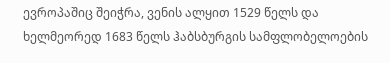ევროპაშიც შეიჭრა, ვენის ალყით 1529 წელს და ხელმეორედ 1683 წელს ჰაბსბურგის სამფლობელოების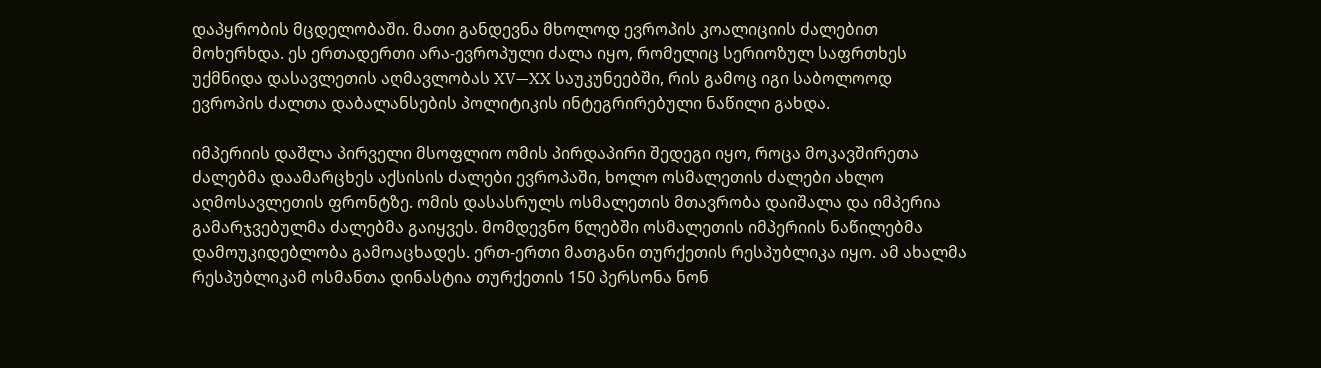დაპყრობის მცდელობაში. მათი განდევნა მხოლოდ ევროპის კოალიციის ძალებით მოხერხდა. ეს ერთადერთი არა-ევროპული ძალა იყო, რომელიც სერიოზულ საფრთხეს უქმნიდა დასავლეთის აღმავლობას XV—XX საუკუნეებში, რის გამოც იგი საბოლოოდ ევროპის ძალთა დაბალანსების პოლიტიკის ინტეგრირებული ნაწილი გახდა.

იმპერიის დაშლა პირველი მსოფლიო ომის პირდაპირი შედეგი იყო, როცა მოკავშირეთა ძალებმა დაამარცხეს აქსისის ძალები ევროპაში, ხოლო ოსმალეთის ძალები ახლო აღმოსავლეთის ფრონტზე. ომის დასასრულს ოსმალეთის მთავრობა დაიშალა და იმპერია გამარჯვებულმა ძალებმა გაიყვეს. მომდევნო წლებში ოსმალეთის იმპერიის ნაწილებმა დამოუკიდებლობა გამოაცხადეს. ერთ-ერთი მათგანი თურქეთის რესპუბლიკა იყო. ამ ახალმა რესპუბლიკამ ოსმანთა დინასტია თურქეთის 150 პერსონა ნონ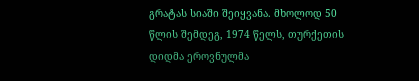გრატას სიაში შეიყვანა. მხოლოდ 50 წლის შემდეგ, 1974 წელს, თურქეთის დიდმა ეროვნულმა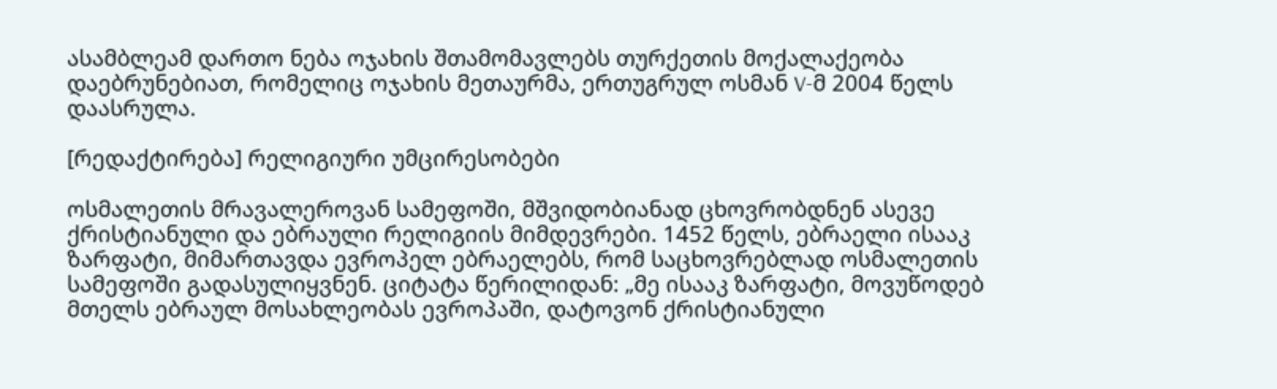ასამბლეამ დართო ნება ოჯახის შთამომავლებს თურქეთის მოქალაქეობა დაებრუნებიათ, რომელიც ოჯახის მეთაურმა, ერთუგრულ ოსმან V-მ 2004 წელს დაასრულა.

[რედაქტირება] რელიგიური უმცირესობები

ოსმალეთის მრავალეროვან სამეფოში, მშვიდობიანად ცხოვრობდნენ ასევე ქრისტიანული და ებრაული რელიგიის მიმდევრები. 1452 წელს, ებრაელი ისააკ ზარფატი, მიმართავდა ევროპელ ებრაელებს, რომ საცხოვრებლად ოსმალეთის სამეფოში გადასულიყვნენ. ციტატა წერილიდან: „მე ისააკ ზარფატი, მოვუწოდებ მთელს ებრაულ მოსახლეობას ევროპაში, დატოვონ ქრისტიანული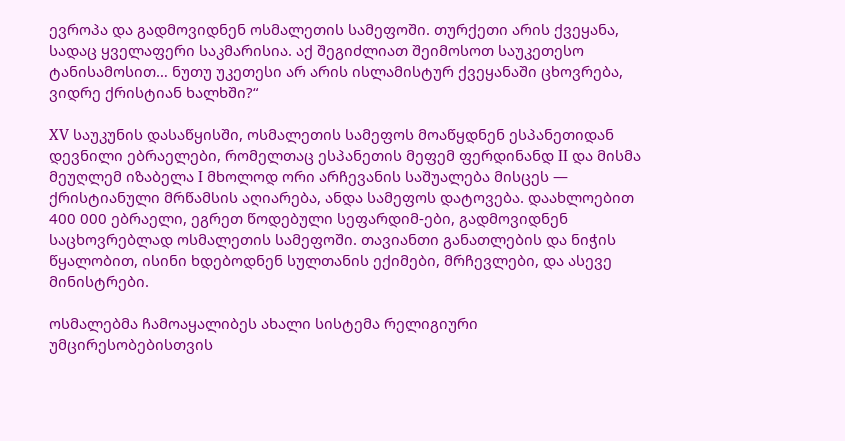ევროპა და გადმოვიდნენ ოსმალეთის სამეფოში. თურქეთი არის ქვეყანა, სადაც ყველაფერი საკმარისია. აქ შეგიძლიათ შეიმოსოთ საუკეთესო ტანისამოსით… ნუთუ უკეთესი არ არის ისლამისტურ ქვეყანაში ცხოვრება, ვიდრე ქრისტიან ხალხში?“

XV საუკუნის დასაწყისში, ოსმალეთის სამეფოს მოაწყდნენ ესპანეთიდან დევნილი ებრაელები, რომელთაც ესპანეთის მეფემ ფერდინანდ II და მისმა მეუღლემ იზაბელა I მხოლოდ ორი არჩევანის საშუალება მისცეს — ქრისტიანული მრწამსის აღიარება, ანდა სამეფოს დატოვება. დაახლოებით 400 000 ებრაელი, ეგრეთ წოდებული სეფარდიმ-ები, გადმოვიდნენ საცხოვრებლად ოსმალეთის სამეფოში. თავიანთი განათლების და ნიჭის წყალობით, ისინი ხდებოდნენ სულთანის ექიმები, მრჩევლები, და ასევე მინისტრები.

ოსმალებმა ჩამოაყალიბეს ახალი სისტემა რელიგიური უმცირესობებისთვის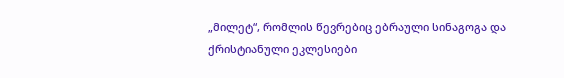„მილეტ“, რომლის წევრებიც ებრაული სინაგოგა და ქრისტიანული ეკლესიები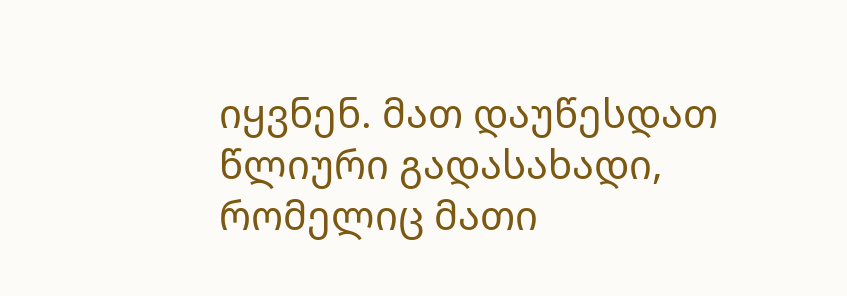იყვნენ. მათ დაუწესდათ წლიური გადასახადი, რომელიც მათი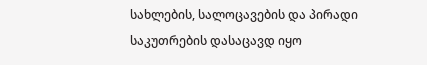სახლების, სალოცავების და პირადი საკუთრების დასაცავდ იყო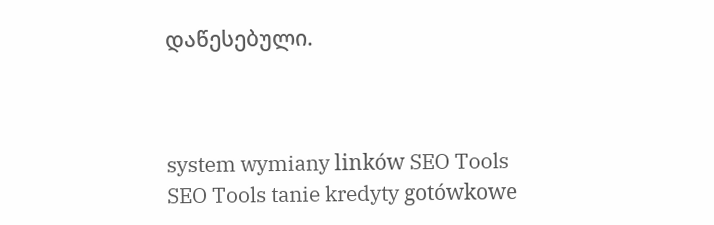დაწესებული.



system wymiany linków SEO Tools SEO Tools tanie kredyty gotówkowe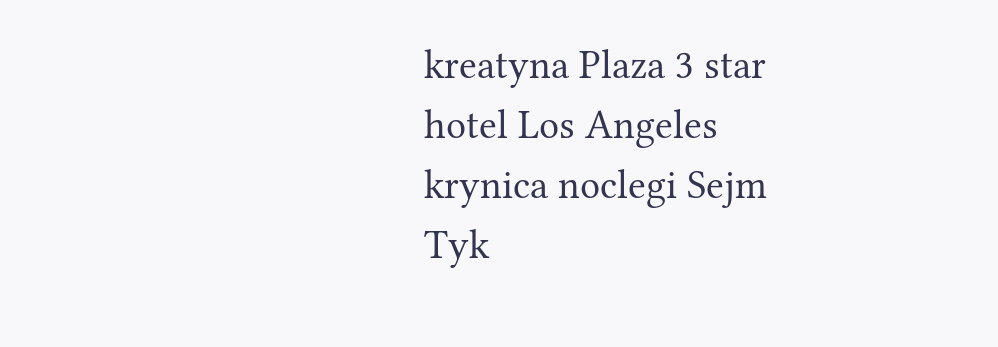kreatyna Plaza 3 star hotel Los Angeles krynica noclegi Sejm Tyk